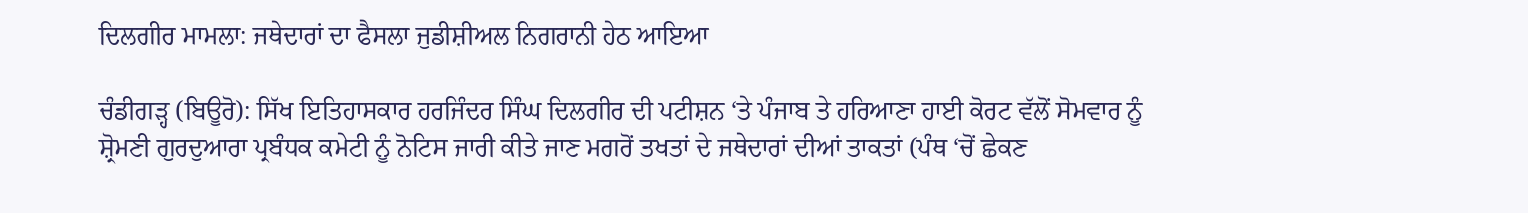ਦਿਲਗੀਰ ਮਾਮਲਾ: ਜਥੇਦਾਰਾਂ ਦਾ ਫੈਸਲਾ ਜੁਡੀਸ਼ੀਅਲ ਨਿਗਰਾਨੀ ਹੇਠ ਆਇਆ

ਚੰਡੀਗੜ੍ਹ (ਬਿਊਰੋ): ਸਿੱਖ ਇਤਿਹਾਸਕਾਰ ਹਰਜਿੰਦਰ ਸਿੰਘ ਦਿਲਗੀਰ ਦੀ ਪਟੀਸ਼ਨ ‘ਤੇ ਪੰਜਾਬ ਤੇ ਹਰਿਆਣਾ ਹਾਈ ਕੋਰਟ ਵੱਲੋਂ ਸੋਮਵਾਰ ਨੂੰ ਸ਼੍ਰੋਮਣੀ ਗੁਰਦੁਆਰਾ ਪ੍ਰਬੰਧਕ ਕਮੇਟੀ ਨੂੰ ਨੋਟਿਸ ਜਾਰੀ ਕੀਤੇ ਜਾਣ ਮਗਰੋਂ ਤਖਤਾਂ ਦੇ ਜਥੇਦਾਰਾਂ ਦੀਆਂ ਤਾਕਤਾਂ (ਪੰਥ ‘ਚੋਂ ਛੇਕਣ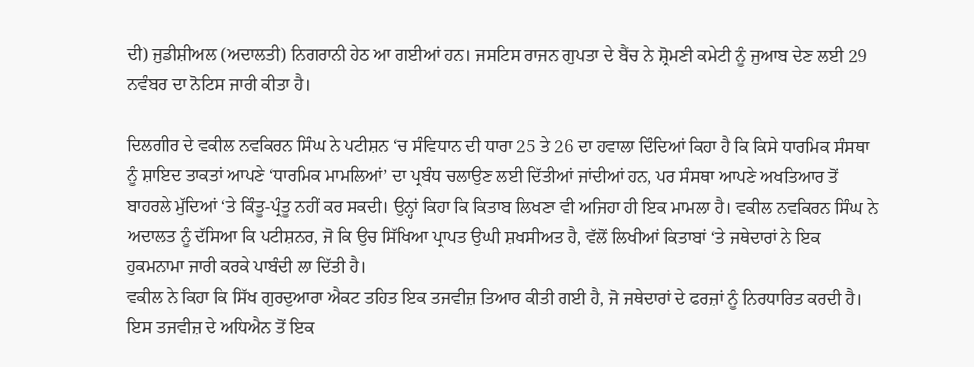ਦੀ) ਜੁਡੀਸ਼ੀਅਲ (ਅਦਾਲਤੀ) ਨਿਗਰਾਨੀ ਹੇਠ ਆ ਗਈਆਂ ਹਨ। ਜਸਟਿਸ ਰਾਜਨ ਗੁਪਤਾ ਦੇ ਬੈਂਚ ਨੇ ਸ਼੍ਰੋਮਣੀ ਕਮੇਟੀ ਨੂੰ ਜੁਆਬ ਦੇਣ ਲਈ 29 ਨਵੰਬਰ ਦਾ ਨੋਟਿਸ ਜਾਰੀ ਕੀਤਾ ਹੈ।

ਦਿਲਗੀਰ ਦੇ ਵਕੀਲ ਨਵਕਿਰਨ ਸਿੰਘ ਨੇ ਪਟੀਸ਼ਨ ‘ਚ ਸੰਵਿਧਾਨ ਦੀ ਧਾਰਾ 25 ਤੇ 26 ਦਾ ਹਵਾਲਾ ਦਿੰਦਿਆਂ ਕਿਹਾ ਹੈ ਕਿ ਕਿਸੇ ਧਾਰਮਿਕ ਸੰਸਥਾ ਨੂੰ ਸ਼ਾਇਦ ਤਾਕਤਾਂ ਆਪਣੇ ‘ਧਾਰਮਿਕ ਮਾਮਲਿਆਂ’ ਦਾ ਪ੍ਰਬੰਧ ਚਲਾਉਣ ਲਈ ਦਿੱਤੀਆਂ ਜਾਂਦੀਆਂ ਹਨ, ਪਰ ਸੰਸਥਾ ਆਪਣੇ ਅਖਤਿਆਰ ਤੋਂ ਬਾਹਰਲੇ ਮੁੱਦਿਆਂ ‘ਤੇ ਕਿੰਤੂ-ਪ੍ਰੰਤੂ ਨਹੀਂ ਕਰ ਸਕਦੀ। ਉਨ੍ਹਾਂ ਕਿਹਾ ਕਿ ਕਿਤਾਬ ਲਿਖਣਾ ਵੀ ਅਜਿਹਾ ਹੀ ਇਕ ਮਾਮਲਾ ਹੈ। ਵਕੀਲ ਨਵਕਿਰਨ ਸਿੰਘ ਨੇ ਅਦਾਲਤ ਨੂੰ ਦੱਸਿਆ ਕਿ ਪਟੀਸ਼ਨਰ, ਜੋ ਕਿ ਉਚ ਸਿੱਖਿਆ ਪ੍ਰਾਪਤ ਉਘੀ ਸ਼ਖਸੀਅਤ ਹੈ, ਵੱਲੋਂ ਲਿਖੀਆਂ ਕਿਤਾਬਾਂ ‘ਤੇ ਜਥੇਦਾਰਾਂ ਨੇ ਇਕ ਹੁਕਮਨਾਮਾ ਜਾਰੀ ਕਰਕੇ ਪਾਬੰਦੀ ਲਾ ਦਿੱਤੀ ਹੈ।
ਵਕੀਲ ਨੇ ਕਿਹਾ ਕਿ ਸਿੱਖ ਗੁਰਦੁਆਰਾ ਐਕਟ ਤਹਿਤ ਇਕ ਤਜਵੀਜ਼ ਤਿਆਰ ਕੀਤੀ ਗਈ ਹੈ, ਜੋ ਜਥੇਦਾਰਾਂ ਦੇ ਫਰਜ਼ਾਂ ਨੂੰ ਨਿਰਧਾਰਿਤ ਕਰਦੀ ਹੈ। ਇਸ ਤਜਵੀਜ਼ ਦੇ ਅਧਿਐਨ ਤੋਂ ਇਕ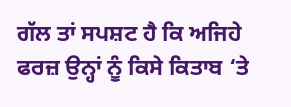ਗੱਲ ਤਾਂ ਸਪਸ਼ਟ ਹੈ ਕਿ ਅਜਿਹੇ ਫਰਜ਼ ਉਨ੍ਹਾਂ ਨੂੰ ਕਿਸੇ ਕਿਤਾਬ ‘ਤੇ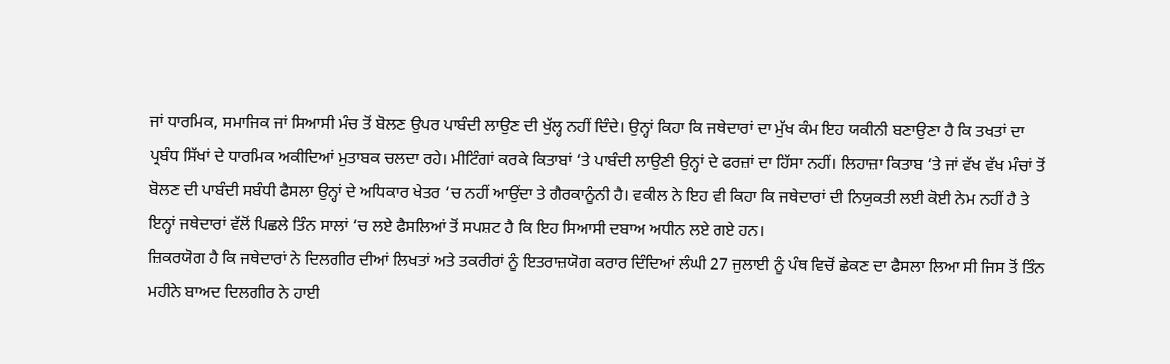ਜਾਂ ਧਾਰਮਿਕ, ਸਮਾਜਿਕ ਜਾਂ ਸਿਆਸੀ ਮੰਚ ਤੋਂ ਬੋਲਣ ਉਪਰ ਪਾਬੰਦੀ ਲਾਉਣ ਦੀ ਖੁੱਲ੍ਹ ਨਹੀਂ ਦਿੰਦੇ। ਉਨ੍ਹਾਂ ਕਿਹਾ ਕਿ ਜਥੇਦਾਰਾਂ ਦਾ ਮੁੱਖ ਕੰਮ ਇਹ ਯਕੀਨੀ ਬਣਾਉਣਾ ਹੈ ਕਿ ਤਖਤਾਂ ਦਾ ਪ੍ਰਬੰਧ ਸਿੱਖਾਂ ਦੇ ਧਾਰਮਿਕ ਅਕੀਦਿਆਂ ਮੁਤਾਬਕ ਚਲਦਾ ਰਹੇ। ਮੀਟਿੰਗਾਂ ਕਰਕੇ ਕਿਤਾਬਾਂ ‘ਤੇ ਪਾਬੰਦੀ ਲਾਉਣੀ ਉਨ੍ਹਾਂ ਦੇ ਫਰਜ਼ਾਂ ਦਾ ਹਿੱਸਾ ਨਹੀਂ। ਲਿਹਾਜ਼ਾ ਕਿਤਾਬ ‘ਤੇ ਜਾਂ ਵੱਖ ਵੱਖ ਮੰਚਾਂ ਤੋਂ ਬੋਲਣ ਦੀ ਪਾਬੰਦੀ ਸਬੰਧੀ ਫੈਸਲਾ ਉਨ੍ਹਾਂ ਦੇ ਅਧਿਕਾਰ ਖੇਤਰ ‘ਚ ਨਹੀਂ ਆਉਂਦਾ ਤੇ ਗੈਰਕਾਨੂੰਨੀ ਹੈ। ਵਕੀਲ ਨੇ ਇਹ ਵੀ ਕਿਹਾ ਕਿ ਜਥੇਦਾਰਾਂ ਦੀ ਨਿਯੁਕਤੀ ਲਈ ਕੋਈ ਨੇਮ ਨਹੀਂ ਹੈ ਤੇ ਇਨ੍ਹਾਂ ਜਥੇਦਾਰਾਂ ਵੱਲੋਂ ਪਿਛਲੇ ਤਿੰਨ ਸਾਲਾਂ ‘ਚ ਲਏ ਫੈਸਲਿਆਂ ਤੋਂ ਸਪਸ਼ਟ ਹੈ ਕਿ ਇਹ ਸਿਆਸੀ ਦਬਾਅ ਅਧੀਨ ਲਏ ਗਏ ਹਨ।
ਜ਼ਿਕਰਯੋਗ ਹੈ ਕਿ ਜਥੇਦਾਰਾਂ ਨੇ ਦਿਲਗੀਰ ਦੀਆਂ ਲਿਖਤਾਂ ਅਤੇ ਤਕਰੀਰਾਂ ਨੂੰ ਇਤਰਾਜ਼ਯੋਗ ਕਰਾਰ ਦਿੰਦਿਆਂ ਲੰਘੀ 27 ਜੁਲਾਈ ਨੂੰ ਪੰਥ ਵਿਚੋਂ ਛੇਕਣ ਦਾ ਫੈਸਲਾ ਲਿਆ ਸੀ ਜਿਸ ਤੋਂ ਤਿੰਨ ਮਹੀਨੇ ਬਾਅਦ ਦਿਲਗੀਰ ਨੇ ਹਾਈ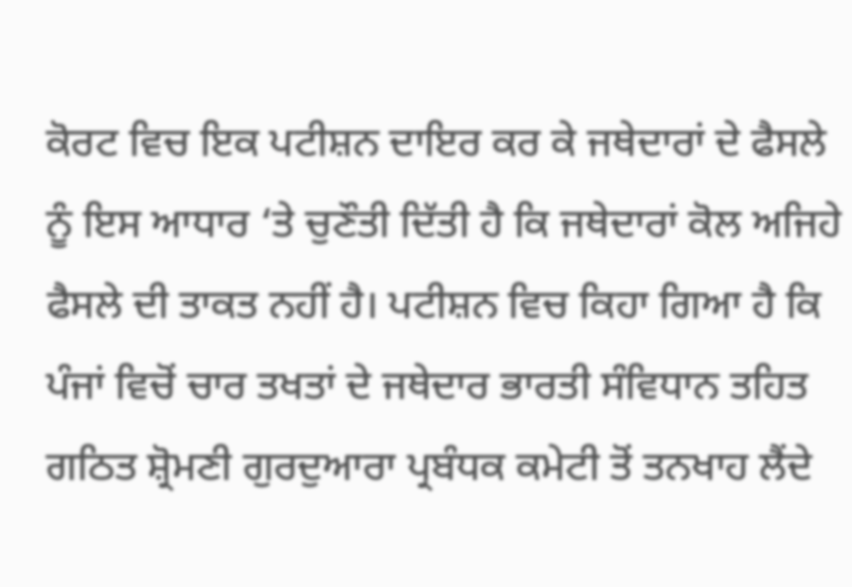ਕੋਰਟ ਵਿਚ ਇਕ ਪਟੀਸ਼ਨ ਦਾਇਰ ਕਰ ਕੇ ਜਥੇਦਾਰਾਂ ਦੇ ਫੈਸਲੇ ਨੂੰ ਇਸ ਆਧਾਰ ‘ਤੇ ਚੁਣੌਤੀ ਦਿੱਤੀ ਹੈ ਕਿ ਜਥੇਦਾਰਾਂ ਕੋਲ ਅਜਿਹੇ ਫੈਸਲੇ ਦੀ ਤਾਕਤ ਨਹੀਂ ਹੈ। ਪਟੀਸ਼ਨ ਵਿਚ ਕਿਹਾ ਗਿਆ ਹੈ ਕਿ ਪੰਜਾਂ ਵਿਚੋਂ ਚਾਰ ਤਖਤਾਂ ਦੇ ਜਥੇਦਾਰ ਭਾਰਤੀ ਸੰਵਿਧਾਨ ਤਹਿਤ ਗਠਿਤ ਸ਼੍ਰੋਮਣੀ ਗੁਰਦੁਆਰਾ ਪ੍ਰਬੰਧਕ ਕਮੇਟੀ ਤੋਂ ਤਨਖਾਹ ਲੈਂਦੇ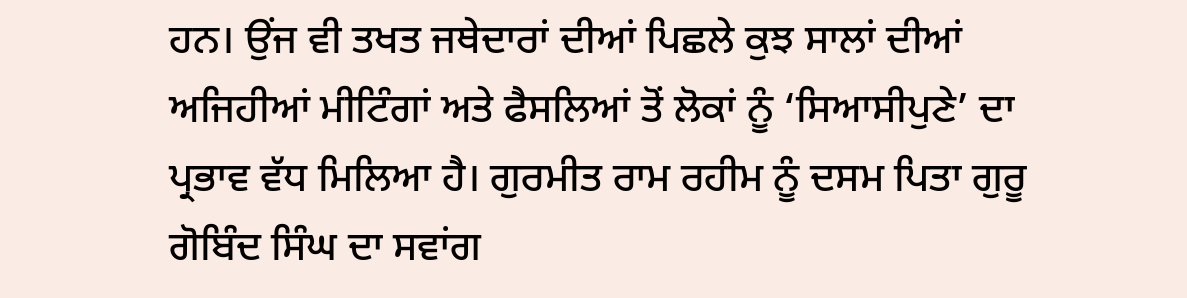ਹਨ। ਉਂਜ ਵੀ ਤਖਤ ਜਥੇਦਾਰਾਂ ਦੀਆਂ ਪਿਛਲੇ ਕੁਝ ਸਾਲਾਂ ਦੀਆਂ ਅਜਿਹੀਆਂ ਮੀਟਿੰਗਾਂ ਅਤੇ ਫੈਸਲਿਆਂ ਤੋਂ ਲੋਕਾਂ ਨੂੰ ‘ਸਿਆਸੀਪੁਣੇ’ ਦਾ ਪ੍ਰਭਾਵ ਵੱਧ ਮਿਲਿਆ ਹੈ। ਗੁਰਮੀਤ ਰਾਮ ਰਹੀਮ ਨੂੰ ਦਸਮ ਪਿਤਾ ਗੁਰੂ ਗੋਬਿੰਦ ਸਿੰਘ ਦਾ ਸਵਾਂਗ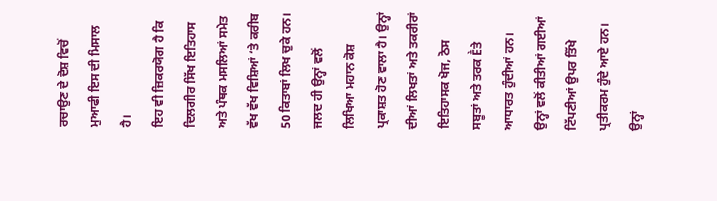ਰਚਾਉਣ ਦੇ ਦੋਸ਼ ਵਿਚੋਂ ਮੁਆਫੀ ਇਸ ਦੀ ਮਿਸਾਲ ਹੈ।
ਇਹ ਵੀ ਜ਼ਿਕਰਯੋਗ ਹੈ ਕਿ ਦਿਲਗੀਰ ਸਿੱਖ ਇਤਿਹਾਸ ਅਤੇ ਪੰਥਕ ਮਸਲਿਆਂ ਸਮੇਤ ਵੱਖ ਵੱਖ ਵਿਸ਼ਿਆਂ ‘ਤੇ ਕਰੀਬ 50 ਕਿਤਾਬਾਂ ਲਿਖ ਚੁਕੇ ਹਨ। ਜਲਦ ਹੀ ਉਨ੍ਹਾਂ ਵਲੋਂ ਲਿਖਿਆ ਮਹਾਨ ਕੋਸ਼ ਪ੍ਰਕਾਸ਼ਤ ਹੋਣ ਵਾਲਾ ਹੈ। ਉਨ੍ਹਾਂ ਦੀਆਂ ਲਿਖਤਾਂ ਅਤੇ ਤਕਰੀਰਾਂ ਇਤਿਹਾਸਕ ਖੋਜ, ਠੋਸ ਸਬੂਤਾਂ ਅਤੇ ਤਰਕ Ḕਤੇ ਆਧਾਰਤ ਹੁੰਦੀਆਂ ਹਨ। ਉਨ੍ਹਾਂ ਵਲੋਂ ਕੀਤੀਆਂ ਗਈਆਂ ਟਿੱਪਣੀਆਂ ਉਪਰ ਤਿੱਖੇ ਪ੍ਰਤੀਕਰਮ ਹੁੰਦੇ ਆਏ ਹਨ। ਉਨ੍ਹਾਂ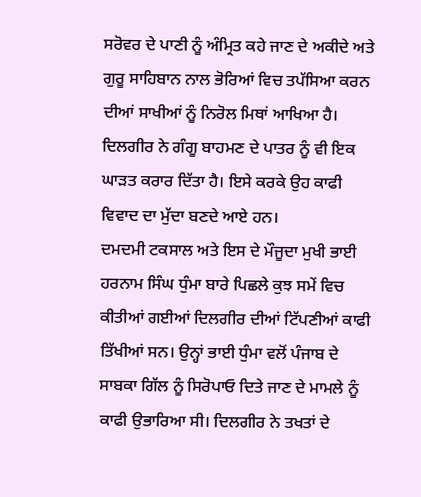ਸਰੋਵਰ ਦੇ ਪਾਣੀ ਨੂੰ ਅੰਮ੍ਰਿਤ ਕਹੇ ਜਾਣ ਦੇ ਅਕੀਦੇ ਅਤੇ ਗੁਰੂ ਸਾਹਿਬਾਨ ਨਾਲ ਭੋਰਿਆਂ ਵਿਚ ਤਪੱਸਿਆ ਕਰਨ ਦੀਆਂ ਸਾਖੀਆਂ ਨੂੰ ਨਿਰੋਲ ਮਿਥਾਂ ਆਖਿਆ ਹੈ। ਦਿਲਗੀਰ ਨੇ ਗੰਗੂ ਬਾਹਮਣ ਦੇ ਪਾਤਰ ਨੂੰ ਵੀ ਇਕ ਘਾੜਤ ਕਰਾਰ ਦਿੱਤਾ ਹੈ। ਇਸੇ ਕਰਕੇ ਉਹ ਕਾਫੀ ਵਿਵਾਦ ਦਾ ਮੁੱਦਾ ਬਣਦੇ ਆਏ ਹਨ।
ਦਮਦਮੀ ਟਕਸਾਲ ਅਤੇ ਇਸ ਦੇ ਮੌਜੂਦਾ ਮੁਖੀ ਭਾਈ ਹਰਨਾਮ ਸਿੰਘ ਧੁੰਮਾ ਬਾਰੇ ਪਿਛਲੇ ਕੁਝ ਸਮੇਂ ਵਿਚ ਕੀਤੀਆਂ ਗਈਆਂ ਦਿਲਗੀਰ ਦੀਆਂ ਟਿੱਪਣੀਆਂ ਕਾਫੀ ਤਿੱਖੀਆਂ ਸਨ। ਉਨ੍ਹਾਂ ਭਾਈ ਧੁੰਮਾ ਵਲੋਂ ਪੰਜਾਬ ਦੇ ਸਾਬਕਾ ਗਿੱਲ ਨੂੰ ਸਿਰੋਪਾਓ ਦਿਤੇ ਜਾਣ ਦੇ ਮਾਮਲੇ ਨੂੰ ਕਾਫੀ ਉਭਾਰਿਆ ਸੀ। ਦਿਲਗੀਰ ਨੇ ਤਖਤਾਂ ਦੇ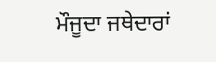ਮੌਜੂਦਾ ਜਥੇਦਾਰਾਂ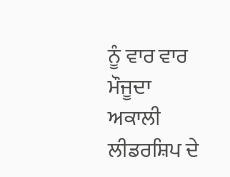ਨੂੰ ਵਾਰ ਵਾਰ ਮੌਜੂਦਾ ਅਕਾਲੀ ਲੀਡਰਸ਼ਿਪ ਦੇ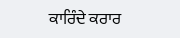ਕਾਰਿੰਦੇ ਕਰਾਰ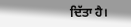ਦਿੱਤਾ ਹੈ।